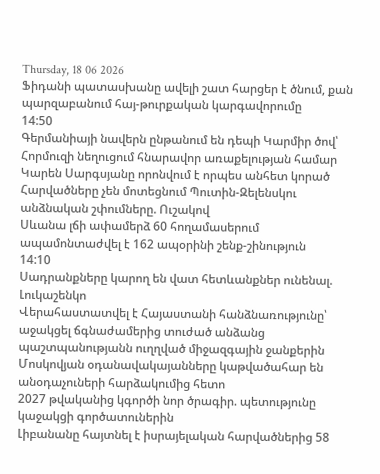Thursday, 18 06 2026
Ֆիդանի պատասխանը ավելի շատ հարցեր է ծնում, քան պարզաբանում հայ-թուրքական կարգավորումը
14:50
Գերմանիայի նավերն ընթանում են դեպի Կարմիր ծով՝ Հորմուզի նեղուցում հնարավոր առաքելության համար
Կարեն Սարգսյանը որոնվում է որպես անհետ կորած
Հարվածները չեն մոտեցնում Պուտին-Զելենսկու անձնական շփումները. Ուշակով
Սևանա լճի ափամերձ 60 հողամասերում ապամոնտաժվել է 162 ապօրինի շենք-շինություն
14:10
Սադրանքները կարող են վատ հետևանքներ ունենալ. Լուկաշենկո
Վերահաստատվել է Հայաստանի հանձնառությունը՝ աջակցել ճգնաժամերից տուժած անձանց պաշտպանությանն ուղղված միջազգային ջանքերին
Մոսկովյան օդանավակայանները կաթվածահար են անօդաչուների հարձակումից հետո
2027 թվականից կգործի նոր ծրագիր. պետությունը կաջակցի գործատուներին
Լիբանանը հայտնել է իսրայելական հարվածներից 58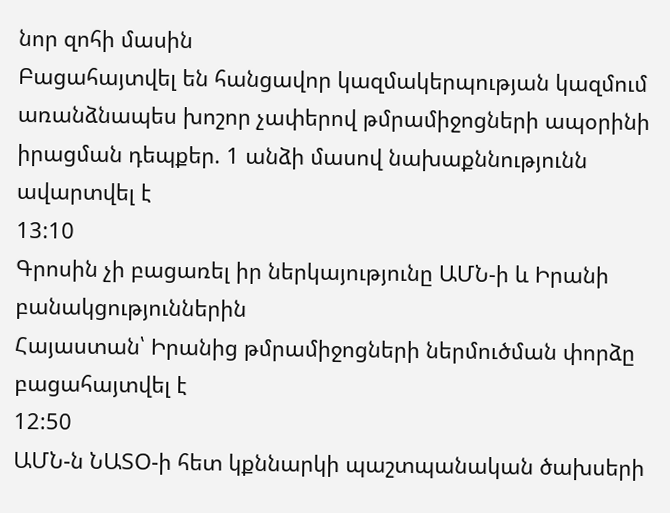նոր զոհի մասին
Բացահայտվել են հանցավոր կազմակերպության կազմում առանձնապես խոշոր չափերով թմրամիջոցների ապօրինի իրացման դեպքեր. 1 անձի մասով նախաքննությունն ավարտվել է
13:10
Գրոսին չի բացառել իր ներկայությունը ԱՄՆ-ի և Իրանի բանակցություններին
Հայաստան՝ Իրանից թմրամիջոցների ներմուծման փորձը բացահայտվել է
12:50
ԱՄՆ-ն ՆԱՏՕ-ի հետ կքննարկի պաշտպանական ծախսերի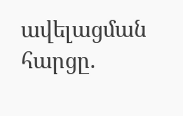ավելացման հարցը.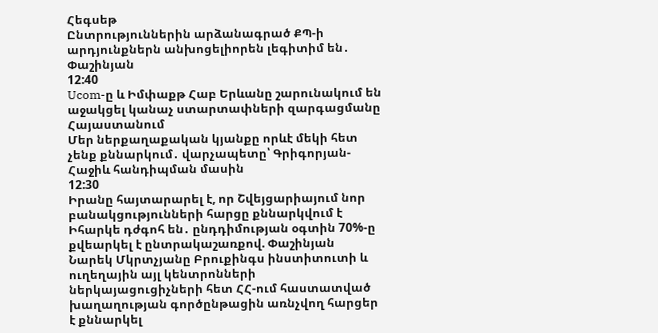Հեգսեթ
Ընտրություններին արձանագրած ՔՊ-ի արդյունքներն անխոցելիորեն լեգիտիմ են․ Փաշինյան
12:40
Ucom-ը և Իմփաքթ Հաբ Երևանը շարունակում են աջակցել կանաչ ստարտափների զարգացմանը Հայաստանում
Մեր ներքաղաքական կյանքը որևէ մեկի հետ չենք քննարկում․ վարչապետը՝ Գրիգորյան-Հաջիև հանդիպման մասին
12:30
Իրանը հայտարարել է, որ Շվեյցարիայում նոր բանակցությունների հարցը քննարկվում է
Իհարկե դժգոհ են․ ընդդիմության օգտին 70%-ը քվեարկել է ընտրակաշառքով. Փաշինյան
Նարեկ Մկրտչյանը Բրուքինգս ինստիտուտի և ուղեղային այլ կենտրոնների ներկայացուցիչների հետ ՀՀ-ում հաստատված խաղաղության գործընթացին առնչվող հարցեր է քննարկել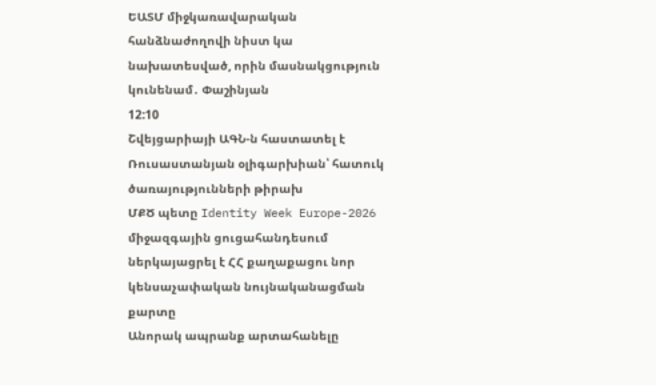ԵԱՏՄ միջկառավարական հանձնաժողովի նիստ կա նախատեսված, որին մասնակցություն կունենամ․ Փաշինյան
12:10
Շվեյցարիայի ԱԳՆ-ն հաստատել է
Ռուսաստանյան օլիգարխիան՝ հատուկ ծառայությունների թիրախ
ՄՔԾ պետը Identity Week Europe-2026 միջազգային ցուցահանդեսում ներկայացրել է ՀՀ քաղաքացու նոր կենսաչափական նույնականացման քարտը
Անորակ ապրանք արտահանելը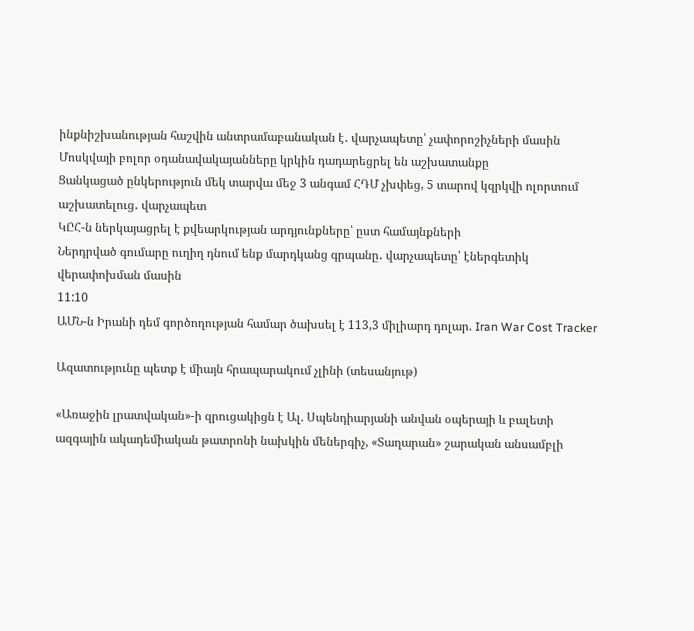ինքնիշխանության հաշվին անտրամաբանական է․ վարչապետը՝ չափորոշիչների մասին
Մոսկվայի բոլոր օդանավակայանները կրկին դադարեցրել են աշխատանքը
Ցանկացած ընկերություն մեկ տարվա մեջ 3 անգամ ՀԴՄ չխփեց, 5 տարով կզրկվի ոլորտում աշխատելուց․ վարչապետ
ԿԸՀ-ն ներկայացրել է քվեարկության արդյունքները՝ ըստ համայնքների
Ներդրված գումարը ուղիղ դնում ենք մարդկանց գրպանը․ վարչապետը՝ էներգետիկ վերափոխման մասին
11:10
ԱՄՆ-ն Իրանի դեմ գործողության համար ծախսել է 113,3 միլիարդ դոլար. Iran War Cost Tracker

Ազատությունը պետք է միայն հրապարակում չլինի (տեսանյութ)

«Առաջին լրատվական»-ի զրուցակիցն է Ալ. Սպենդիարյանի անվան օպերայի և բալետի ազգային ակադեմիական թատրոնի նախկին մեներգիչ, «Տաղարան» շարական անսամբլի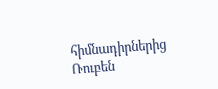հիմնադիրներից Ռուբեն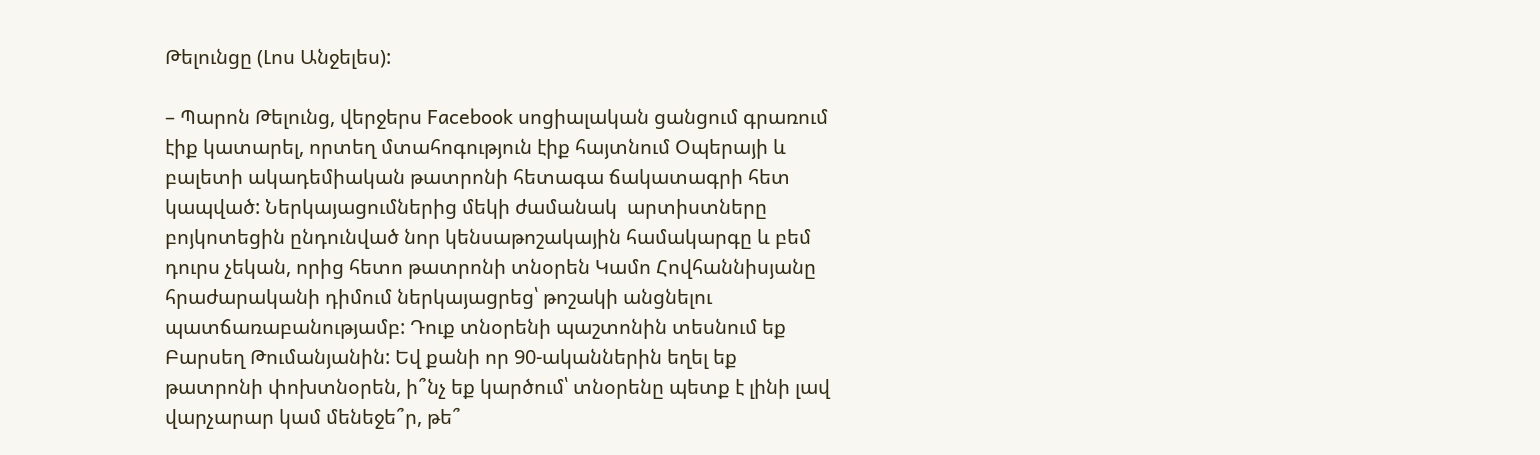Թելունցը (Լոս Անջելես):

– Պարոն Թելունց, վերջերս Facebook սոցիալական ցանցում գրառում էիք կատարել, որտեղ մտահոգություն էիք հայտնում Օպերայի և բալետի ակադեմիական թատրոնի հետագա ճակատագրի հետ կապված: Ներկայացումներից մեկի ժամանակ  արտիստները բոյկոտեցին ընդունված նոր կենսաթոշակային համակարգը և բեմ դուրս չեկան, որից հետո թատրոնի տնօրեն Կամո Հովհաննիսյանը հրաժարականի դիմում ներկայացրեց՝ թոշակի անցնելու պատճառաբանությամբ: Դուք տնօրենի պաշտոնին տեսնում եք Բարսեղ Թումանյանին: Եվ քանի որ 90-ականներին եղել եք թատրոնի փոխտնօրեն, ի՞նչ եք կարծում՝ տնօրենը պետք է լինի լավ վարչարար կամ մենեջե՞ր, թե՞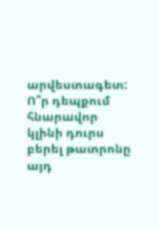արվեստագետ: Ո՞ր դեպքում հնարավոր կլինի դուրս բերել թատրոնը այդ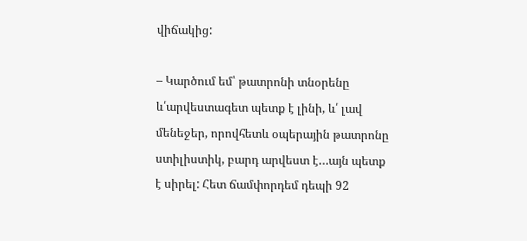վիճակից:

– Կարծում եմ՝ թատրոնի տնօրենը և՛արվեստագետ պետք է լինի, և՛ լավ մենեջեր, որովհետև օպերային թատրոնը ստիլիստիկ, բարդ արվեստ է…այն պետք է սիրել: Հետ ճամփորդեմ դեպի 92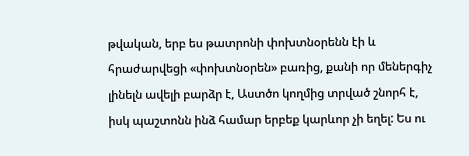թվական, երբ ես թատրոնի փոխտնօրենն էի և հրաժարվեցի «փոխտնօրեն» բառից, քանի որ մեներգիչ լինելն ավելի բարձր է, Աստծո կողմից տրված շնորհ է, իսկ պաշտոնն ինձ համար երբեք կարևոր չի եղել: Ես ու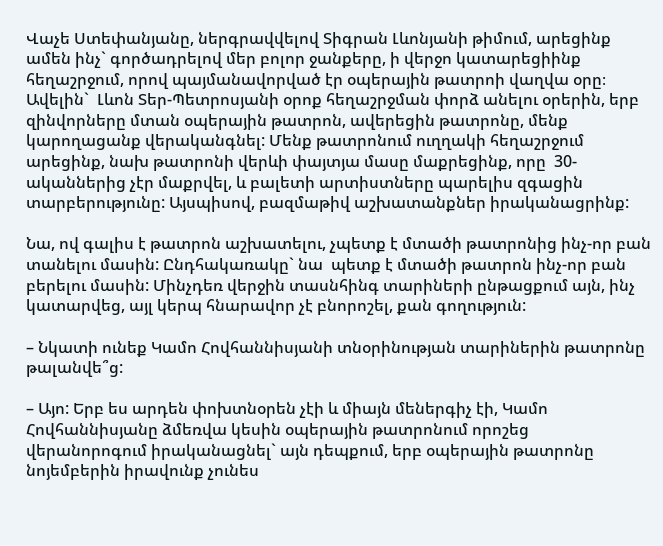Վաչե Ստեփանյանը, ներգրավվելով Տիգրան Լևոնյանի թիմում, արեցինք ամեն ինչ` գործադրելով մեր բոլոր ջանքերը, ի վերջո կատարեցիինք հեղաշրջում, որով պայմանավորված էր օպերային թատրոի վաղվա օրը։ Ավելին`  Լևոն Տեր-Պետրոսյանի օրոք հեղաշրջման փորձ անելու օրերին, երբ զինվորները մտան օպերային թատրոն, ավերեցին թատրոնը, մենք կարողացանք վերականգնել: Մենք թատրոնում ուղղակի հեղաշրջում արեցինք, նախ թատրոնի վերևի փայտյա մասը մաքրեցինք, որը  30-ականներից չէր մաքրվել, և բալետի արտիստները պարելիս զգացին տարբերությունը: Այսպիսով, բազմաթիվ աշխատանքներ իրականացրինք:

Նա, ով գալիս է թատրոն աշխատելու, չպետք է մտածի թատրոնից ինչ-որ բան տանելու մասին: Ընդհակառակը` նա  պետք է մտածի թատրոն ինչ-որ բան բերելու մասին: Մինչդեռ վերջին տասնհինգ տարիների ընթացքում այն, ինչ կատարվեց, այլ կերպ հնարավոր չէ բնորոշել, քան գողություն:

– Նկատի ունեք Կամո Հովհաննիսյանի տնօրինության տարիներին թատրոնը թալանվե՞ց:

– Այո: Երբ ես արդեն փոխտնօրեն չէի և միայն մեներգիչ էի, Կամո Հովհաննիսյանը ձմեռվա կեսին օպերային թատրոնում որոշեց վերանորոգում իրականացնել` այն դեպքում, երբ օպերային թատրոնը նոյեմբերին իրավունք չունես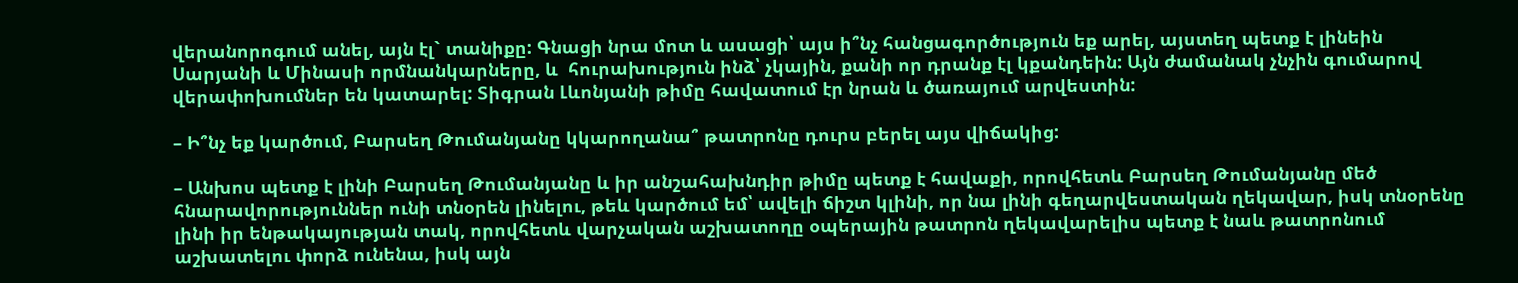վերանորոգում անել, այն էլ` տանիքը: Գնացի նրա մոտ և ասացի՝ այս ի՞նչ հանցագործություն եք արել, այստեղ պետք է լինեին Սարյանի և Մինասի որմնանկարները, և  հուրախություն ինձ՝ չկային, քանի որ դրանք էլ կքանդեին: Այն ժամանակ չնչին գումարով վերափոխումներ են կատարել: Տիգրան Լևոնյանի թիմը հավատում էր նրան և ծառայում արվեստին:

– Ի՞նչ եք կարծում, Բարսեղ Թումանյանը կկարողանա՞ թատրոնը դուրս բերել այս վիճակից:

– Անխոս պետք է լինի Բարսեղ Թումանյանը և իր անշահախնդիր թիմը պետք է հավաքի, որովհետև Բարսեղ Թումանյանը մեծ հնարավորություններ ունի տնօրեն լինելու, թեև կարծում եմ՝ ավելի ճիշտ կլինի, որ նա լինի գեղարվեստական ղեկավար, իսկ տնօրենը լինի իր ենթակայության տակ, որովհետև վարչական աշխատողը օպերային թատրոն ղեկավարելիս պետք է նաև թատրոնում աշխատելու փորձ ունենա, իսկ այն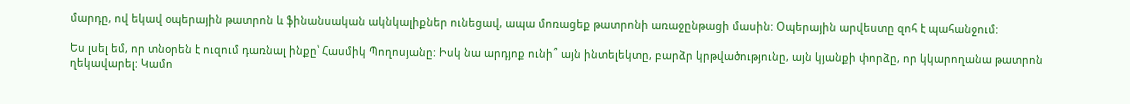մարդը, ով եկավ օպերային թատրոն և ֆինանսական ակնկալիքներ ունեցավ, ապա մոռացեք թատրոնի առաջընթացի մասին: Օպերային արվեստը զոհ է պահանջում:

Ես լսել եմ, որ տնօրեն է ուզում դառնալ ինքը՝ Հասմիկ Պողոսյանը: Իսկ նա արդյոք ունի՞ այն ինտելեկտը, բարձր կրթվածությունը, այն կյանքի փորձը, որ կկարողանա թատրոն ղեկավարել: Կամո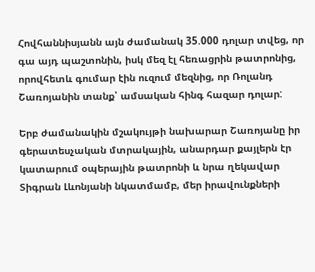Հովհաննիսյանն այն ժամանակ 35.000 դոլար տվեց, որ գա այդ պաշտոնին, իսկ մեզ էլ հեռացրին թատրոնից, որովհետև գումար էին ուզում մեզնից, որ Ռոլանդ Շառոյանին տանք՝ ամսական հինգ հազար դոլար:

Երբ ժամանակին մշակույթի նախարար Շառոյանը իր գերատեսչական մտրակային, անարդար քայլերն էր կատարում օպերային թատրոնի և նրա ղեկավար Տիգրան Լևոնյանի նկատմամբ, մեր իրավունքների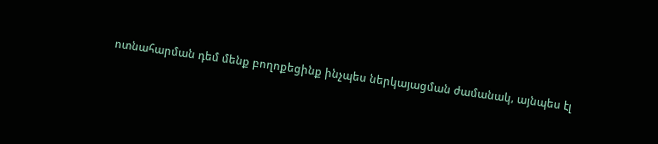ոտնահարման դեմ մենք բողոքեցինք ինչպես ներկայացման ժամանակ, այնպես էլ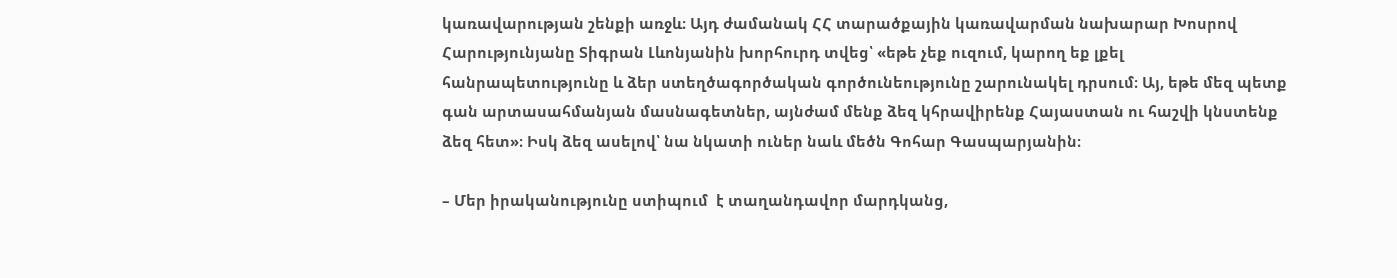կառավարության շենքի առջև։ Այդ ժամանակ ՀՀ տարածքային կառավարման նախարար Խոսրով Հարությունյանը Տիգրան Լևոնյանին խորհուրդ տվեց՝ «եթե չեք ուզում, կարող եք լքել հանրապետությունը և ձեր ստեղծագործական գործունեությունը շարունակել դրսում։ Այ, եթե մեզ պետք գան արտասահմանյան մասնագետներ, այնժամ մենք ձեզ կհրավիրենք Հայաստան ու հաշվի կնստենք ձեզ հետ»։ Իսկ ձեզ ասելով՝ նա նկատի ուներ նաև մեծն Գոհար Գասպարյանին։

– Մեր իրականությունը ստիպում  է տաղանդավոր մարդկանց,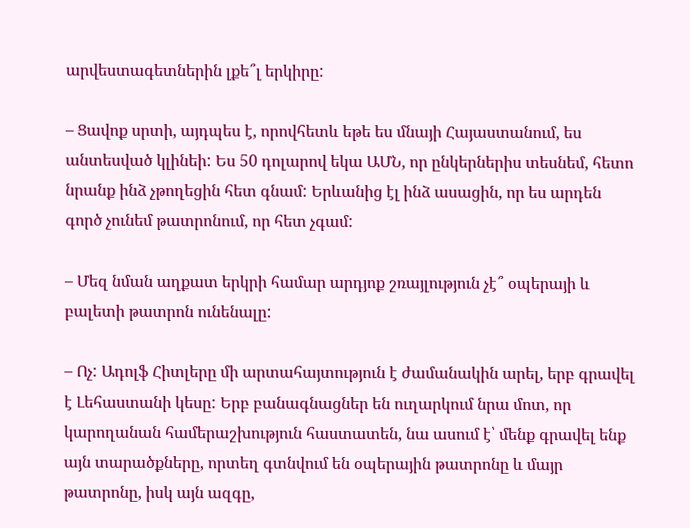արվեստագետներին լքե՞լ երկիրը:

– Ցավոք սրտի, այդպես է, որովհետև եթե ես մնայի Հայաստանում, ես անտեսված կլինեի: Ես 50 դոլարով եկա ԱՄՆ, որ ընկերներիս տեսնեմ, հետո նրանք ինձ չթողեցին հետ գնամ: Երևանից էլ ինձ ասացին, որ ես արդեն գործ չունեմ թատրոնում, որ հետ չգամ:

– Մեզ նման աղքատ երկրի համար արդյոք շռայլություն չէ՞ օպերայի և բալետի թատրոն ունենալը:

– Ոչ: Ադոլֆ Հիտլերը մի արտահայտություն է ժամանակին արել, երբ գրավել է Լեհաստանի կեսը: Երբ բանագնացներ են ուղարկում նրա մոտ, որ կարողանան համերաշխություն հաստատեն, նա ասում է՝ մենք գրավել ենք այն տարածքները, որտեղ գտնվում են օպերային թատրոնը և մայր թատրոնը, իսկ այն ազգը,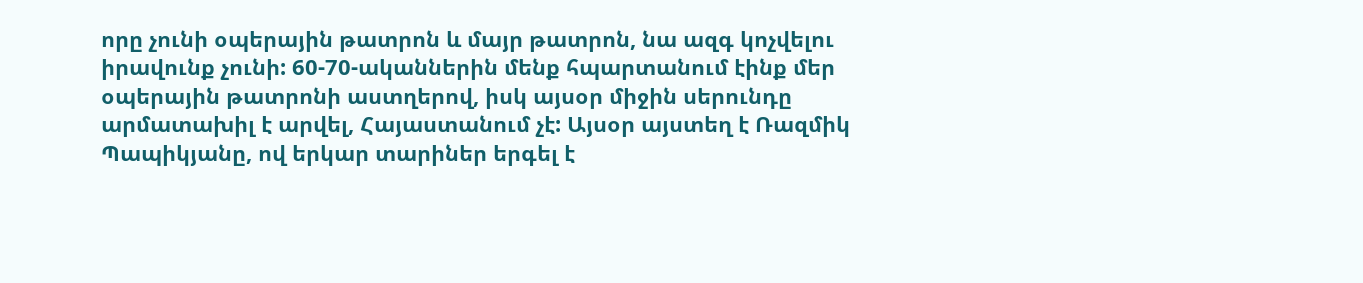որը չունի օպերային թատրոն և մայր թատրոն, նա ազգ կոչվելու իրավունք չունի: 60-70-ականներին մենք հպարտանում էինք մեր օպերային թատրոնի աստղերով, իսկ այսօր միջին սերունդը արմատախիլ է արվել, Հայաստանում չէ: Այսօր այստեղ է Ռազմիկ Պապիկյանը, ով երկար տարիներ երգել է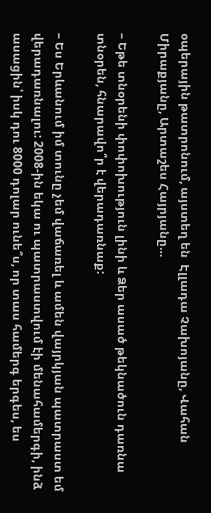օպերային թատրոնում, այստեղ են  Էլլադա Չախոյանը, Վահան Միրաքյանը, Արտաշես Հայրյանը…

– Եթե տնօրենի փոփոխություն լինի և Ձեր ասած թեկնածուն դառնա տնօրեն, հնարավո՞ր է վերադառնաք:

– Ես Երևանում իմ տունը չեմ վաճառել և ամեն վայրկյան պատրաստ եմ վերադառնալու: 2008-ին եկա ու պատրաստվում էի մենահամերգի, ինձ ասացին՝ իսկ դու 8000 դոլար ունե՞ս, որ տաս համերգ երգես, ես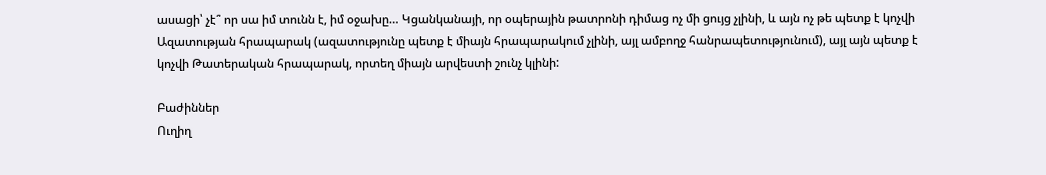ասացի՝ չէ՞ որ սա իմ տունն է, իմ օջախը… Կցանկանայի, որ օպերային թատրոնի դիմաց ոչ մի ցույց չլինի, և այն ոչ թե պետք է կոչվի Ազատության հրապարակ (ազատությունը պետք է միայն հրապարակում չլինի, այլ ամբողջ հանրապետությունում), այլ այն պետք է կոչվի Թատերական հրապարակ, որտեղ միայն արվեստի շունչ կլինի:

Բաժիններ
Ուղիղ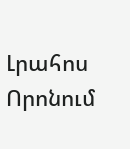Լրահոս
Որոնում